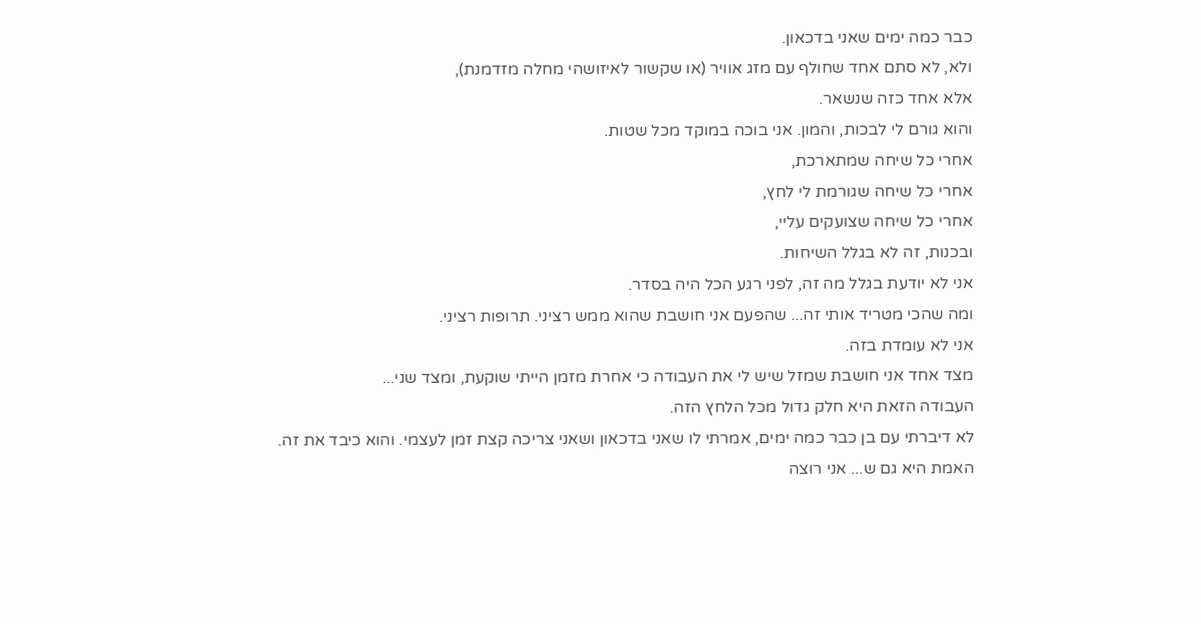כבר כמה ימים שאני בדכאון.
ולא, לא סתם אחד שחולף עם מזג אוויר (או שקשור לאיזושהי מחלה מזדמנת),
אלא אחד כזה שנשאר.
והוא גורם לי לבכות, והמון. אני בוכה במוקד מכל שטות.
אחרי כל שיחה שמתארכת,
אחרי כל שיחה שגורמת לי לחץ,
אחרי כל שיחה שצועקים עליי,
ובכנות, זה לא בגלל השיחות.
אני לא יודעת בגלל מה זה, לפני רגע הכל היה בסדר.
ומה שהכי מטריד אותי זה... שהפעם אני חושבת שהוא ממש רציני. תרופות רציני.
אני לא עומדת בזה.
מצד אחד אני חושבת שמזל שיש לי את העבודה כי אחרת מזמן הייתי שוקעת, ומצד שני...
העבודה הזאת היא חלק גדול מכל הלחץ הזה.
לא דיברתי עם בן כבר כמה ימים, אמרתי לו שאני בדכאון ושאני צריכה קצת זמן לעצמי. והוא כיבד את זה.
האמת היא גם ש... אני רוצה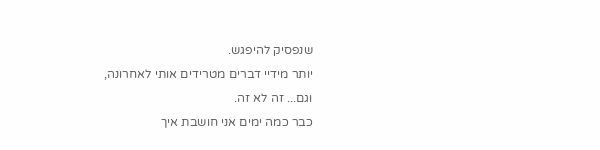שנפסיק להיפגש.
יותר מידיי דברים מטרידים אותי לאחרונה,
וגם... זה לא זה.
כבר כמה ימים אני חושבת איך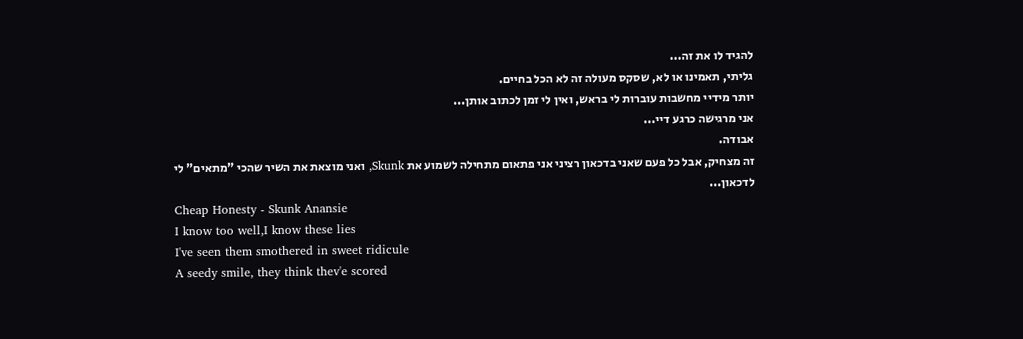להגיד לו את זה...
גליתי, תאמינו או לא, שסקס מעולה זה לא הכל בחיים.
יותר מידיי מחשבות עוברות לי בראש, ואין לי זמן לכתוב אותן...
אני מרגישה כרגע דיי...
אבודה.
זה מצחיק, אבל כל פעם שאני בדכאון רציני אני פתאום מתחילה לשמוע את Skunk, ואני מוצאת את השיר שהכי "מתאים" לי לדכאון...
Cheap Honesty - Skunk Anansie
I know too well,I know these lies
I've seen them smothered in sweet ridicule
A seedy smile, they think thev'e scored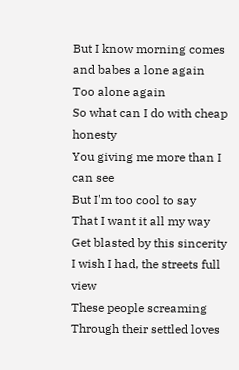But I know morning comes and babes a lone again
Too alone again
So what can I do with cheap honesty
You giving me more than I can see
But I'm too cool to say
That I want it all my way
Get blasted by this sincerity
I wish I had, the streets full view
These people screaming
Through their settled loves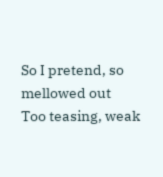So I pretend, so mellowed out
Too teasing, weak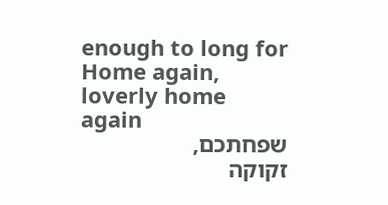enough to long for
Home again, loverly home again
שפחתכם,
זקוקה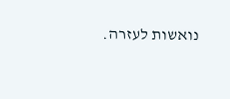נואשות לעזרה.